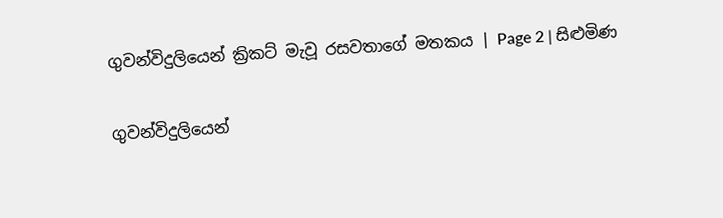ගුවන්විදුලියෙන් ක්‍රිකට් මැවූ රසවත‍ාගේ මතකය | Page 2 | සිළුමිණ

ගුවන්විදුලියෙන්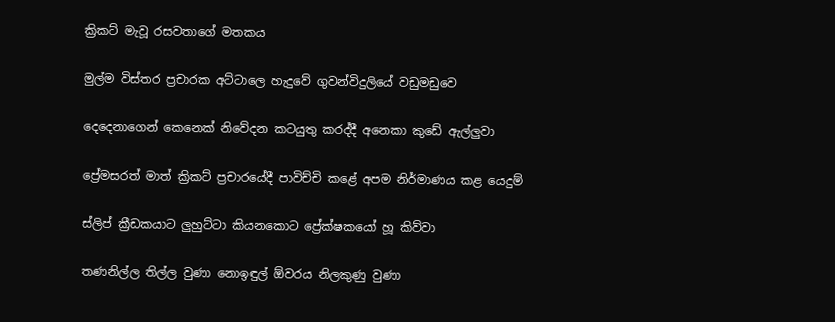ක්‍රිකට් මැවූ රසවත‍ාගේ මතකය

මුල්ම විස්තර ප්‍රචාරක අට්ටාලෙ හැදුවේ ගුවන්විදුලියේ වඩුමඩුවෙ

දෙදෙනාගෙන් කෙනෙක් නිවේදන කටයුතු කරද්දී අනෙකා කුඩේ ඇල්ලුවා

ප්‍රේමසරත් මාත් ක්‍රිකට් ප්‍රචාරයේදී පාවිච්චි කළේ අපම නිර්මාණය කළ යෙදුම්

ස්ලිප් ක්‍රීඩකයාට ලුහුට්ටා කියනකොට ප්‍රේක්ෂකයෝ හූ කිව්වා

තණනිල්ල තිල්ල වුණා නොඉඳුල් ඕවරය නිලකුණු වුණා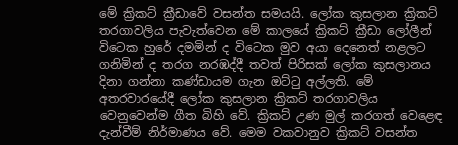මේ ක්‍රිකට් ක්‍රීඩාවේ වසන්ත සමයයි. ලෝක කුසලාන ක්‍රිකට් තරගාවලිය පැවැත්වෙන මේ කාලයේ ක්‍රිකට් ක්‍රීඩා ලෝලීන් විටෙක හුරේ දමමින් ද විටෙක මුව අයා දෙනෙත් නළලට ගනිමින් ද තරග නරඹද්දී තවත් පිරිසක් ලෝක කුසලානය දිනා ගන්නා කණ්ඩායම ගැන ඔට්ටු අල්ලති. මේ අතරවාරයේදී ලෝක කුසලාන ක්‍රිකට් තරගාවලිය වෙනුවෙන්ම ගීත බිහි වේ. ක්‍රිකට් උණ මුල් කරගත් වෙළෙඳ දැන්වීම් නිර්මාණය වේ. මෙම වකවානුව ක්‍රිකට් වසන්ත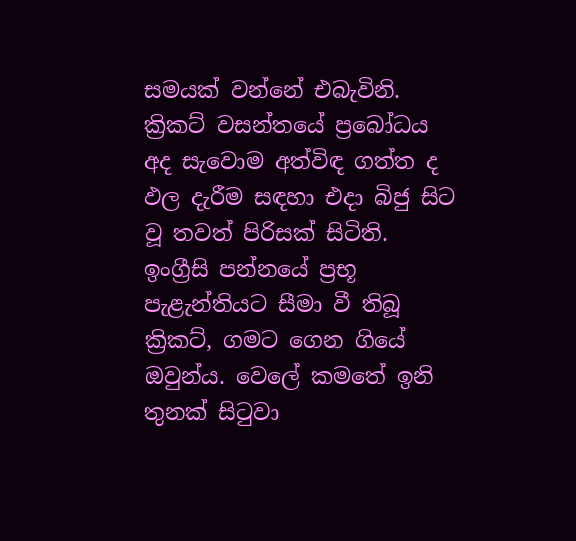සමයක් වන්නේ එබැවිනි. ක්‍රිකට් වසන්තයේ ප්‍ර‍බෝධය අද සැවොම අත්විඳ ගත්ත ද ඵල දැරීම සඳහා එදා බිජු සිට වූ තවත් පිරිසක් සිටිති. ඉංග්‍රීසි පන්නයේ ප්‍රභූ පැළැන්තියට සීමා වී තිබූ ක්‍රිකට්, ගමට ගෙන ගියේ ඔවුන්ය. වෙලේ කමතේ ඉනි තුනක් සිටුවා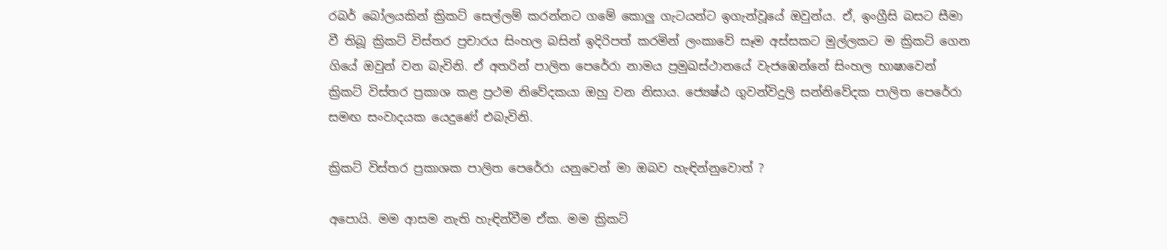රබර් ‍බෝලයකින් ක්‍රිකට් සෙල්ලම් කරන්නට ගමේ කොලු ගැටයන්ට ඉගැන්වූයේ ඔවුන්ය. ඒ, ඉංග්‍රීසි බසට සීමා වී තිබූ ක්‍රිකට් විස්තර ප්‍රචාරය සිංහල බසින් ඉදිරිපත් කරමින් ලංකාවේ සෑම අස්සකට මුල්ලකට ම ක්‍රිකට් ගෙන ගියේ ඔවුන් වන බැවිනි. ඒ අතරින් පාලිත පෙරේරා නාමය ප්‍රමුඛස්ථානයේ වැජඹෙන්නේ සිංහල භාෂාවෙන් ක්‍රිකට් විස්තර ප්‍රකාශ කළ ප්‍රථම නිවේදකයා ඔහු වන නිසාය. ජ්‍යෙෂ්ඨ ගුවන්විදුලි සන්නිවේදක පාලිත පෙරේරා සමඟ සංවාදයක යෙදුණේ එබැවිනි.

ක්‍රිකට් විස්තර ප්‍රකාශක පාලිත පෙරේරා යනුවෙන් මා ඔබව හැඳින්නුවොත් ?

අපොයි. මම ආසම නැති හැඳින්වීම ඒක. මම ක්‍රිකට්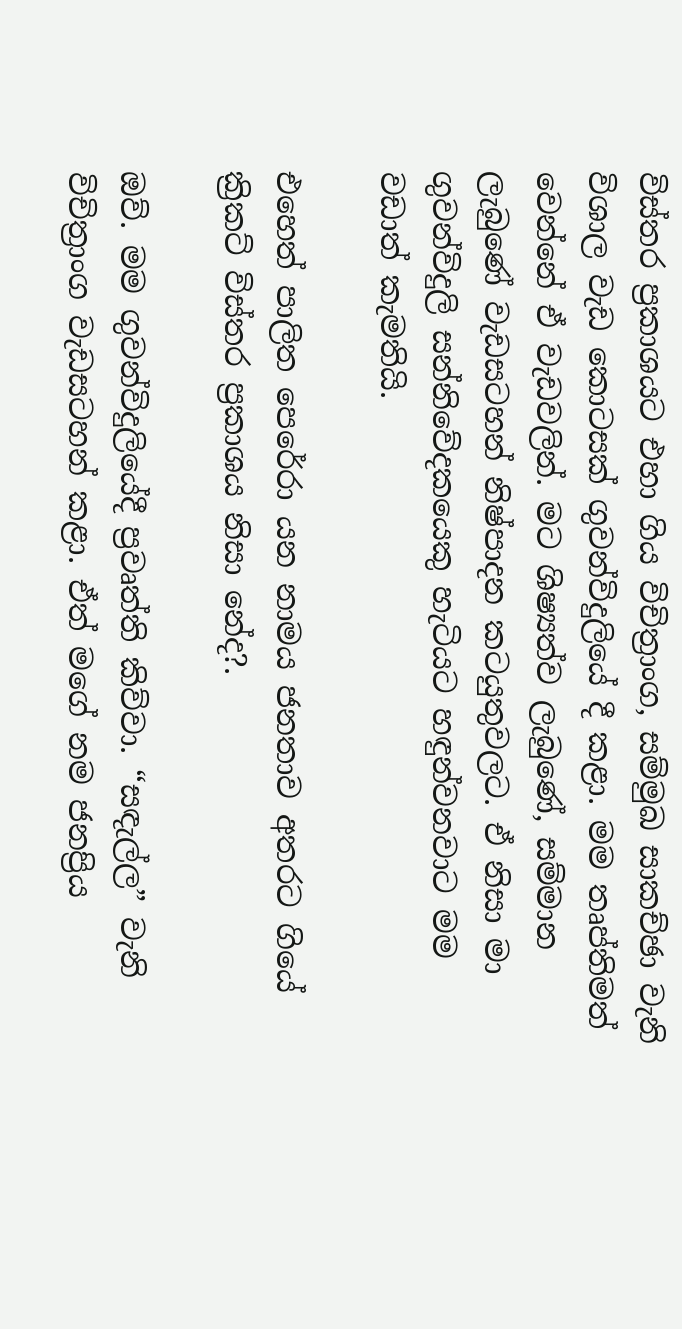විස්තර ප්‍රකාශයට එහා ගිය විචිත්‍රාංග, සම්මුඛ සාකච්ඡා වැනි විශාල වැඩ කොටසක් ගුවන්විදුලියේ දී කළා. මම තෘප්තිමත් වෙන්නේ ඒ වැඩවලින්. මට ශිෂ්‍යත්ව ලැබුණේ, සම්මාන ලැබුණේ වැඩසටහන් නිෂ්පාදන කටයුතුවලට. ඒ නිසා මා ගුවන්විදුලි සන්නිවේදකයෙකු හැටියට හඳුන්වනවාට මම වඩාත් කැමතියි.

එහෙත් පාලිත පෙරේරා යන නාමය ජනතාව අතරට ගියේ ක්‍රිකට් විස්තර ප්‍රකාශය නිසා නේද?.

ඔව්. මම ගුවන්විදුලියේදී ප්‍රවෘත්ති කිව්වා. “සඳැල්ල” වැනි විචිත්‍රාංග වැඩසටහන් කළා. ඒත් මගේ නම ජනප්‍රිය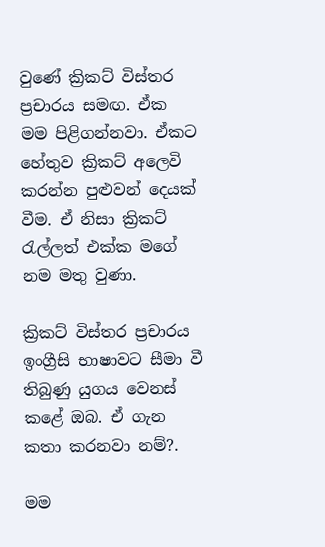වුණේ ක්‍රිකට් විස්තර ප්‍රචාරය සමඟ. ඒක මම පිළිගන්නවා. ඒකට හේතුව ක්‍රිකට් අලෙවි කරන්න පුළුවන් දෙයක් වීම. ඒ නිසා ක්‍රිකට් රැල්ලත් එක්ක මගේ නම මතු වුණා.

ක්‍රිකට් විස්තර ප්‍රචාරය ඉංග්‍රීසි භාෂාවට සීමා වී තිබුණු යුගය වෙනස් කළේ ඔබ. ඒ ගැන කතා කරනවා නම්?.

මම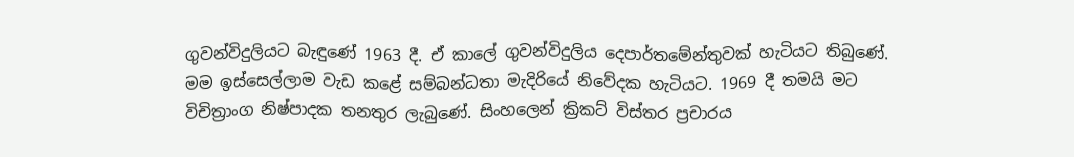ගුවන්විදුලියට බැඳුණේ 1963 දී. ඒ කාලේ ගුවන්විදුලිය දෙපාර්තමේන්තුවක් හැටියට තිබුණේ. මම ඉස්සෙල්ලාම වැඩ කළේ සම්බන්ධතා මැදිරියේ නිවේදක හැටියට. 1969 දී තමයි මට විචිත්‍රාංග නිෂ්පාදක තනතුර ලැබුණේ. සිංහලෙන් ක්‍රිකට් විස්තර ප්‍රචාරය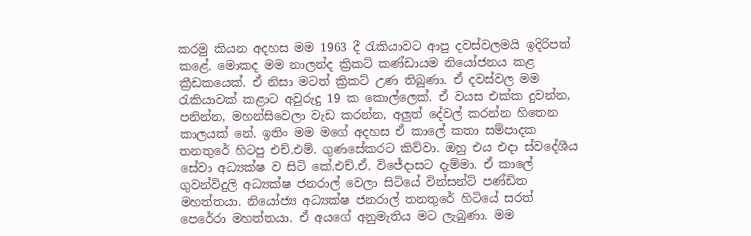කරමු කියන අදහස මම 1963 දී රැකියාවට ආපු දවස්වලමයි ඉදිරිපත් කළේ. මොකද මම නාලන්ද ක්‍රිකට් කණ්ඩායම නියෝජනය කළ ක්‍රීඩකයෙක්. ඒ නිසා මටත් ක්‍රිකට් උණ තිබුණා. ඒ දවස්වල මම රැකියාවක් කළාට අවුරුදු 19 ක කොල්ලෙක්. ඒ වයස එක්ක දුවන්න, පනින්න, මහන්සිවෙලා වැඩ කරන්න, අලුත් දේවල් කරන්න හිතෙන කාලයක් නේ. ඉතිං මම මගේ අදහස ඒ කාලේ කතා සම්පාදක තනතුරේ හිටපු එච්.එම්. ගුණසේකරට කිව්ව‍ා. ඔහු එය එදා ස්වදේශීය සේවා අධ්‍යක්ෂ ව සිටි කේ.එච්.ඒ. විජේදාසට දැම්මා. ඒ කාලේ ගුවන්විදුලි අධ්‍යක්ෂ ජනරාල් වෙලා සිටියේ වින්සන්ට් පණ්ඩිත මහත්තයා. නියෝජ්‍ය අධ්‍යක්ෂ ජනරාල් තනතුරේ හිටියේ සරත් පෙරේරා මහත්තයා. ඒ අයගේ අනුමැතිය මට ලැබු‍ණා. මම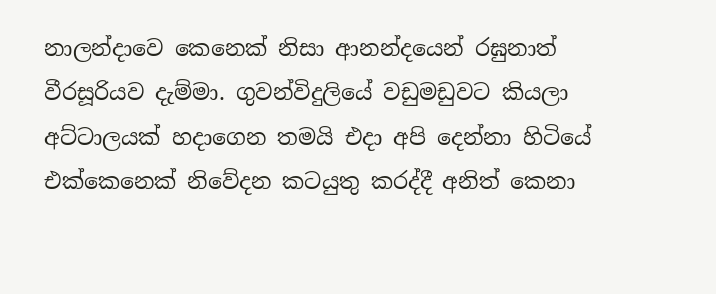නාලන්දාවෙ කෙනෙක් නිසා ආනන්දයෙන් රඝුනාත් වීරසූරියව දැම්මා. ගුවන්විදුලියේ වඩුමඩුවට කියලා අට්ටාලයක් හදාගෙන තමයි එදා අපි දෙන්නා හිටියේ එක්කෙනෙක් නිවේදන කටයුතු කරද්දී අනිත් කෙනා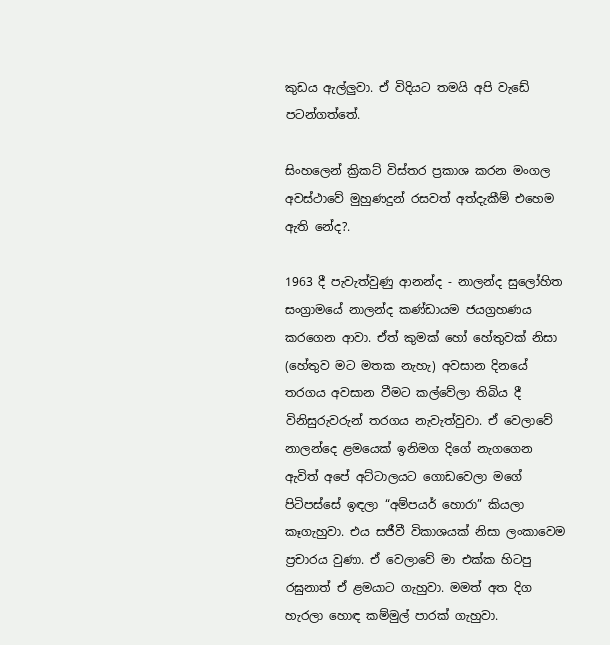කුඩය ඇල්ලුවා. ඒ විදියට තමයි අපි වැඩේ පටන්ගත්තේ.

සිංහලෙන් ක්‍රිකට් විස්තර ප්‍රකාශ කරන මංගල අවස්ථාවේ මුහුණදුන් රසවත් අත්දැකීම් එහෙම ඇති නේද?.

1963 දී පැවැත්වුණු ආනන්ද - නාලන්ද සුලෝහිත සංග්‍රාමයේ නාලන්ද කණ්ඩායම ජයග්‍රහණය කරගෙන ආවා. ඒත් කුමක් හෝ හේතුවක් නිසා (හේතුව මට මතක නැහැ) අවසාන දිනයේ තරගය අවසාන වීමට කල්වේලා තිබිය දී විනිසුරුවරුන් තරගය නැවැත්වුවා. ඒ වෙලාවේ නාලන්දෙ ළමයෙක් ඉනිමග දිගේ නැගගෙන ඇවිත් අපේ අට්ටාලයට ගොඩවෙලා මගේ පිටිපස්සේ ඉඳලා “අම්පයර් හොරා” කියලා කෑගැහුවා. එය සජීවී විකාශයක් නිසා ලංකාවෙම ප්‍රචාරය වුණා. ඒ වෙලාවේ මා එක්ක හිටපු රඝුනාත් ඒ ළමයාට ගැහුවා. මමත් අත දිග හැරලා හොඳ කම්මුල් පාරක් ගැහුවා.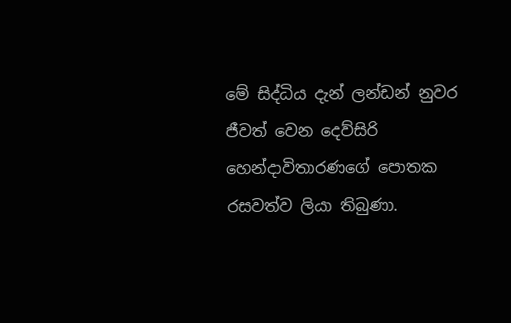මේ සිද්ධිය දැන් ලන්ඩන් නුවර ජීවත් වෙන දෙව්සිරි හෙන්දාවිතාරණගේ පොතක රසවත්ව ලියා තිබුණා.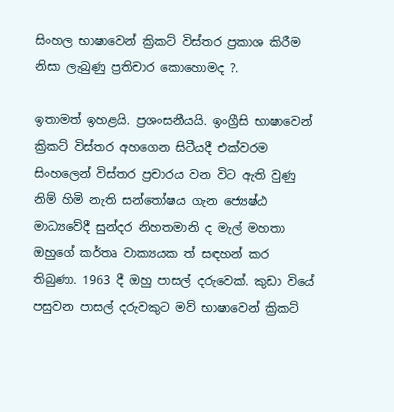සිංහල භාෂාවෙන් ක්‍රිකට් විස්තර ප්‍රකාශ කිරීම නිසා ලැබුණු ප්‍රතිචාර කොහොමද ?.

ඉතාමත් ඉහළයි. ප්‍රශංසනීයයි. ඉංග්‍රීසි භාෂාවෙන් ක්‍රිකට් විස්තර අහගෙන සිටීයදී එක්වරම සිංහලෙන් විස්තර ප්‍රචාරය වන විට ඇති වුණු නිම් හිමි නැති සන්තෝෂය ගැන ජ්‍යෙෂ්ඨ මාධ්‍යවේදී සුන්දර නිහතමානි ද මැල් මහතා ඔහුගේ කර්තෘ වාක්‍යයක ත් සඳහන් කර තිබුණා. 1963 දී ඔහු පාසල් දරුවෙක්. කුඩා වියේ පසුවන පාසල් දරුවකුට මව් භාෂාවෙන් ක්‍රිකට්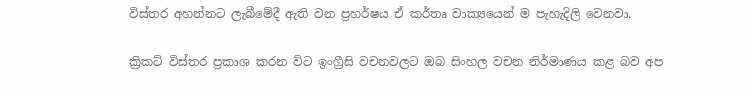විස්තර අහන්නට ලැබීමේදී ඇති වන ප්‍රහර්ෂය ඒ කර්තෘ වාක්‍යයෙන් ම පැහැදිලි වෙනවා.

ක්‍රිකට් විස්තර ප්‍රකාශ කරන විට ඉංග්‍රීසි වචනවලට ඔබ සිංහල වචන නිර්මාණය කළ බව අප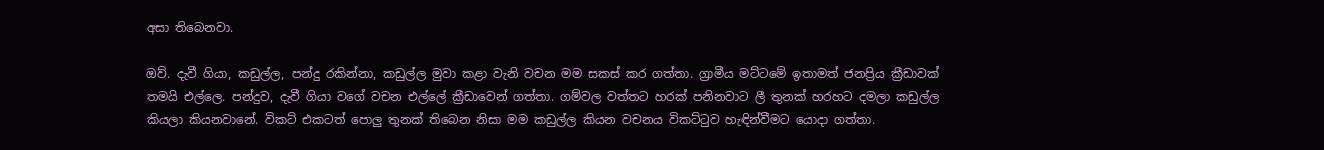අසා තිබෙනවා.

ඔව්. දැවී ගියා, කඩුල්ල, පන්දු රකින්නා, කඩුල්ල මුවා කළා වැනි වචන මම සකස් කර ගත්තා. ග්‍රාමීය මට්ටමේ ඉතාමත් ජනප්‍රිය ක්‍රීඩාවක් තමයි එල්ලෙ. පන්දුව, දැවී ගියා වගේ වචන එල්ලේ ක්‍රීඩාවෙන් ගත්තා. ගම්වල වත්තට හරක් පනිනවාට ලී තුනක් හරහට දමලා කඩුල්ල කියලා කියනවානේ. විකට් එකටත් පොලු තුනක් තිබෙන නිසා මම කඩුල්ල කියන වචනය විකට්ටුව හැඳින්වීමට යොදා ගත්තා.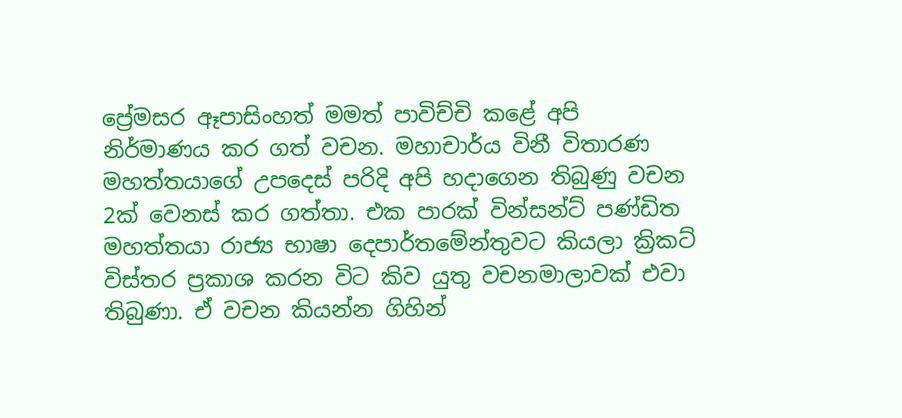ප්‍රේමසර ඈපාසිංහත් මමත් පාවිච්චි කළේ අපි නිර්මාණය කර ගත් වචන. මහාචාර්ය විනී විතාරණ මහත්තයාගේ උපදෙස් පරිදි අපි හදාගෙන තිබුණු වචන 2ක් වෙනස් කර ගත්තා. එක පාරක් වින්සන්ට් පණ්ඩිත මහත්තයා රාජ්‍ය භාෂා දෙපාර්තමේන්තුවට කියලා ක්‍රිකට් විස්තර ප්‍රකාශ කරන විට කිව යුතු වචනමාලාවක් එවා තිබුණා. ඒ වචන කියන්න ගිහින්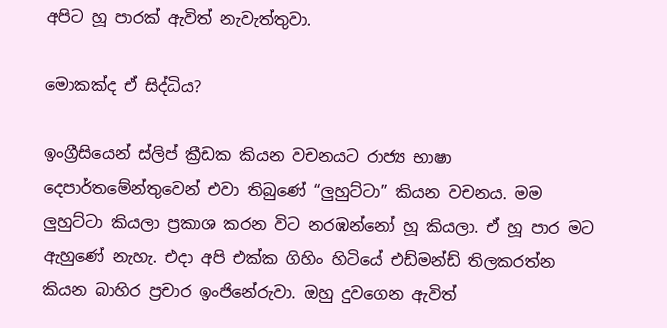අපිට හූ පාරක් ඇවිත් නැවැත්තුවා.

මොකක්ද ඒ සිද්ධිය?

ඉංග්‍රීසියෙන් ස්ලිප් ක්‍රීඩක කියන වචනයට රාජ්‍ය භාෂා දෙපාර්තමේන්තුවෙන් එවා තිබුණේ “ලුහුට්ටා” කියන වචනය. මම ලුහුට්ටා කියලා ප්‍රකාශ කරන විට නරඹන්නෝ හූ කියලා. ඒ හූ පාර මට ඇහුණේ නැහැ. එදා අපි එක්ක ගිහිං හිටියේ එඩ්මන්ඩ් තිලකරත්න කියන බාහිර ප්‍රචාර ඉංජිනේරුවා. ඔහු දුවගෙන ඇවිත්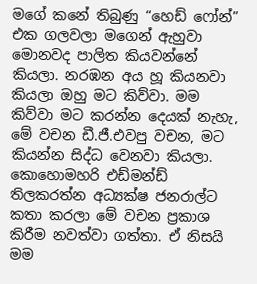මගේ කනේ තිබුණු “හෙඩ් ෆෝන්” එක ගලවලා මගෙන් ඇහුවා මොනවද පාලිත කියවන්නේ කියලා. නරඹන අය හූ කියනවා කියලා ඔහු මට කිව්වා. මම කිව්වා මට කරන්න දෙයක් නැහැ, මේ වචන ඩී.ජී.එවපු වචන, මට කියන්න සිද්ධ වෙනවා කියලා. කොහොමහරි එඩ්මන්ඩ් තිලකරත්න අධ්‍යක්ෂ ජනරාල්ට කතා කරලා මේ වචන ප්‍රකාශ කිරීම නවත්වා ගත්තා. ඒ නිසයි මම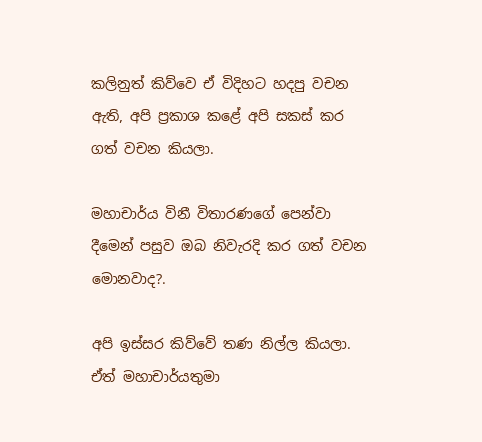කලිනුත් කි‍ව්වෙ ඒ විදිහට හදපු වචන ඇති, අපි ප්‍රකාශ කළේ අපි සකස් කර ගත් වචන කියලා.

මහාචාර්ය විනී විතාරණගේ පෙන්වා දීමෙන් පසුව ඔබ නිවැරදි කර ගත් වචන මොනවාද?.

අපි ඉස්සර කිව්වේ තණ නිල්ල කියලා. ඒත් මහාචාර්යතුමා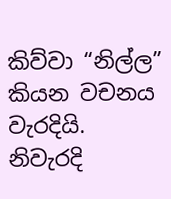කිව්වා “නිල්ල” කියන වචනය වැරදියි. නිවැරදි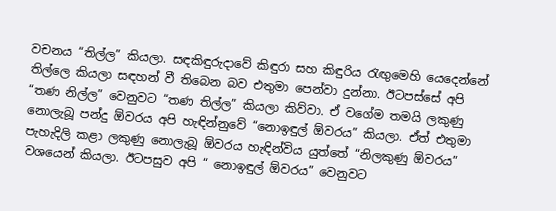වචනය “තිල්ල” කියලා. සඳකිඳුරුදාවේ කිඳුරා සහ කිඳුරිය රැඟුමෙහි යෙදෙන්නේ තිල්ලෙ කියලා සඳහන් වී තිබෙන බව එතුමා පෙන්වා දුන්නා. ඊටපස්සේ අපි “තණ නිල්ල” වෙනුවට “තණ තිල්ල” කියලා කිව්වා. ඒ වගේම තමයි ලකුණු නොලැබූ පන්දු ඕවරය අපි හැඳින්නුවේ “නොඉඳුල් ඕවරය” කියලා. ඒත් එතුමා පැහැදිලි කළා ලකුණු නොලැබූ ඕවරය හැඳින්විය යුත්තේ “නිලකුණු ඕවරය” වශයෙන් කියලා. ඊටපසුව අපි “ නොඉඳුල් ඕවරය” වෙනුවට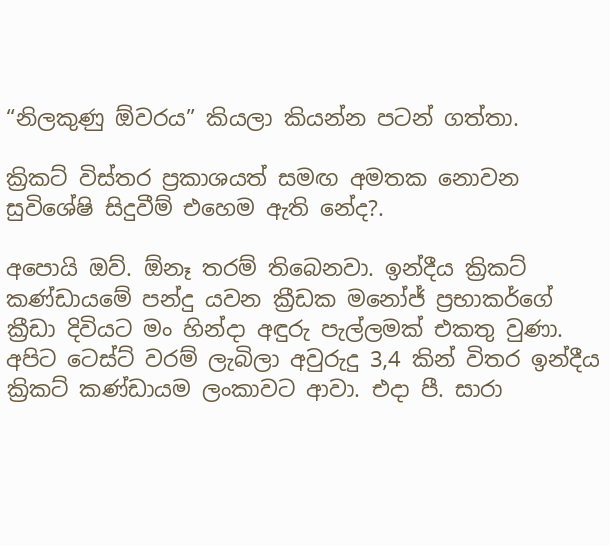“නිලකුණු ඕවරය” කියලා කියන්න පටන් ගත්තා.

ක්‍රිකට් විස්තර ප්‍රකාශයත් සමඟ අමතක නොවන සුවිශේෂි සිදුවීම් එහෙම ඇති නේද?.

අපොයි ඔව්. ඕනෑ තරම් තිබෙනවා. ඉන්දීය ක්‍රිකට් කණ්ඩායමේ පන්දු යවන ක්‍රීඩක මනෝජ් ප්‍රභාකර්ගේ ක්‍රීඩා දිවියට මං හින්දා අඳුරු පැල්ලමක් එකතු වුණා. අපිට ටෙස්ට් වරම් ලැබිලා අවුරුදු 3,4 කින් විතර ඉන්දීය ක්‍රිකට් කණ්ඩායම ලංකාවට ආවා. එදා පී. සාරා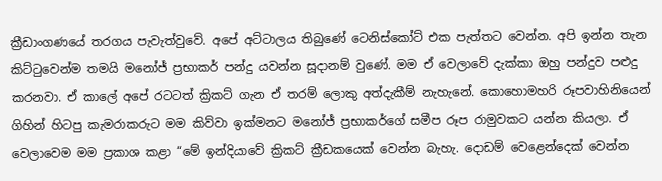ක්‍රීඩාංගණයේ තරගය පැවැත්වුවේ. අපේ අට්ටාලය තිබුණේ ටෙනිස්කෝට් එක පැත්තට වෙන්න. අපි ඉන්න තැන කිට්ටුවෙන්ම තමයි මනෝජ් ප්‍රභාකර් පන්දු යවන්න සූදානම් වුණේ. මම ඒ වෙලාවේ දැක්කා ඔහු පන්දුව පළුදු කරනවා. ඒ කාලේ අපේ රටටත් ක්‍රිකට් ගැන ඒ තරම් ලොකු අත්දැකීම් නැහැනේ. කොහොමහරි රූපවාහිනියෙන් ගිහින් හිටපු කැමරාකරුට මම කිව්වා ඉක්මනට මනෝජ් ප්‍රභාකර්ගේ සමීප රූප රාමුවකට යන්න කියලා. ඒ වෙලාවෙම මම ප්‍රකාශ කළා “මේ ඉන්දියාවේ ක්‍රිකට් ක්‍රීඩකයෙක් වෙන්න බැහැ. දොඩම් වෙළෙන්දෙක් වෙන්න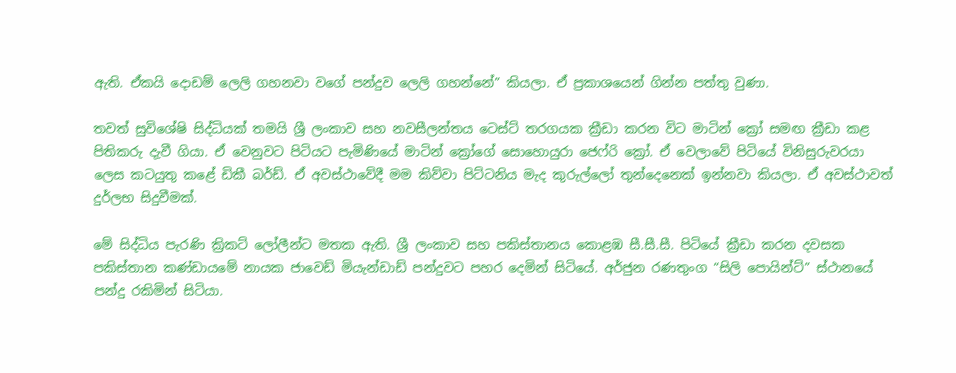ඇති. ඒකයි දොඩම් ලෙලි ගහනවා වගේ පන්දුව ලෙලි ගහන්නේ” කියලා. ඒ ප්‍රකාශයෙන් ගින්න පත්තු වුණා.

තවත් සුවිශේෂි සිද්ධියක් තමයි ශ්‍රී ලංකාව සහ නවසීලන්තය ටෙස්ට් තරගයක ක්‍රීඩා කරන විට මාටින් ක්‍රෝ සමඟ ක්‍රීඩා කළ පිතිකරු දැවී ගියා. ඒ වෙනුවට පිටියට පැමිණියේ මාටින් ක්‍රෝගේ සොහොයුරා ජෙෆ්රි ක්‍රෝ. ඒ වෙලාවේ පිටියේ විනිසුරුවරයා ලෙස කටයුතු කළේ ඩිකී බර්ඩ්. ඒ අවස්ථාවේදී මම කිව්වා පිට්ටනිය මැද කු‍රුල්ලෝ තුන්දෙනෙක් ඉන්නවා කියලා. ඒ අවස්ථාවත් දුර්ලභ සිදුවීමක්.

මේ සිද්ධිය පැරණි ක්‍රිකට් ලෝලීන්ට මතක ඇති. ශ්‍රී ලංකාව සහ පකිස්තානය කොළඹ සී.සී.සී. පිටියේ ක්‍රීඩා කරන දවසක පකිස්තාන කණ්ඩායමේ නායක ජාවෙඩ් මියැන්ඩාඩ් පන්දුවට පහර දෙමින් සිටියේ. අර්ජුන රණතුංග “සිලි පොයින්ට්” ස්ථානයේ පන්දු රකිමින් සිටියා.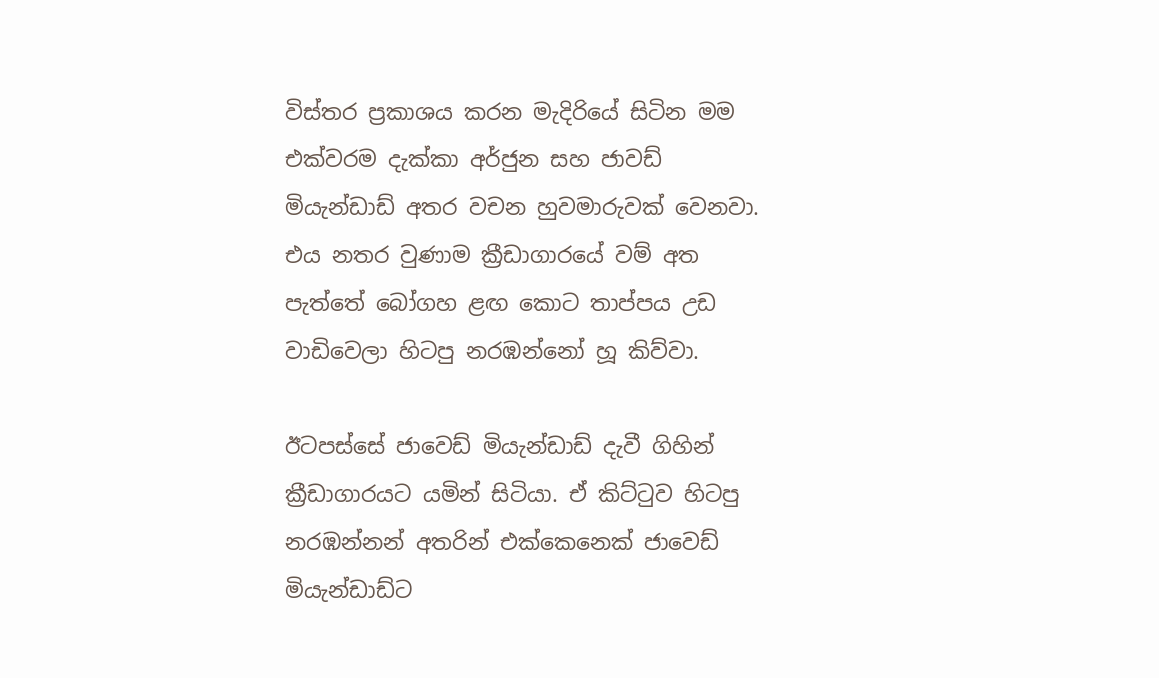විස්තර ප්‍රකාශය කරන මැදිරියේ සිටින මම එක්වරම දැක්කා අර්ජුන සහ ජාවඩ් මියැන්ඩාඩ් අතර වචන හුවමාරුවක් වෙනවා. එය නතර වුණාම ක්‍රීඩාගාරයේ වම් අත පැත්තේ බෝගහ ළඟ කොට තාප්පය උඩ වාඩිවෙලා හිටපු නරඹන්නෝ හූ කිව්වා.

ඊටපස්සේ ජාවෙඩ් මියැන්ඩාඩ් දැවී ගිහින් ක්‍රීඩාගාරයට යමින් සිටියා. ඒ කිට්ටුව හිටපු නරඹන්නන් අතරින් එක්කෙනෙක් ජාවෙඩ් මියැන්ඩාඩ්ට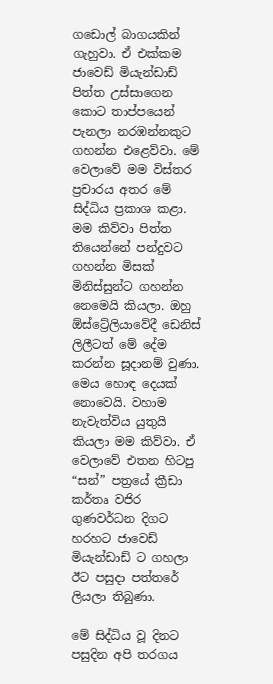ගඩොල් බාගයකින් ගැහුවා. ඒ එක්කම ජාවෙඩ් මියැන්ඩාඩ් පිත්ත උස්සාගෙන කොට තාප්පයෙන් පැනලා නරඹන්නකුට ගහන්න එළෙව්වා. මේ වෙලාවේ මම විස්තර ප්‍රචාරය අතර මේ සිද්ධිය ප්‍රකාශ කළා. මම කිව්වා පිත්ත තියෙන්නේ පන්දුවට ගහන්න මිසක් මිනිස්සුන්ට ගහන්න නෙමෙයි කියලා. ඔහු ඕස්ට්‍රේලිය‍ාවේදී ‍ඩෙනිස් ලිලීටත් මේ දේම කරන්න සූදානම් වුණා. මෙය හොඳ දෙයක් නොවෙයි. වහාම නැවැත්විය යුතුයි කියලා මම කිව්වා. ඒ වෙලාවේ එතන හිටපු “සන්” පත්‍රයේ ක්‍රීඩා කර්තෘ වජිර ගුණවර්ධන දිගට හරහට ජාවෙඩ් මියැන්ඩාඩ් ට ගහලා ඊට පසුදා පත්තරේ ලියලා තිබුණා.

මේ සිද්ධිය වූ දිනට පසුදින අපි තරගය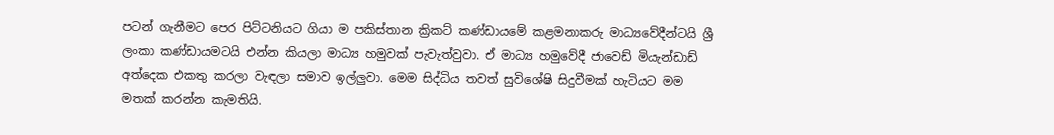පටන් ගැනීමට පෙර පිට්ටනියට ගියා ම පකිස්තාන ක්‍රිකට් කණ්ඩායමේ කළමනාකරු මාධ්‍යවේදීන්ටයි ශ්‍රී ලංකා කණ්ඩායමටයි එන්න කියලා මාධ්‍ය හමුවක් පැවැත්වුවා. ඒ මාධ්‍ය හමුවේදී ජාවෙඩ් මියැන්ඩාඩ් අත්දෙක එකතු කරලා වැඳලා සමාව ඉල්ලුවා. මෙම සිද්ධිය තවත් සුවිශේෂි සිදුවීමක් හැටියට මම මතක් කරන්න කැමතියි.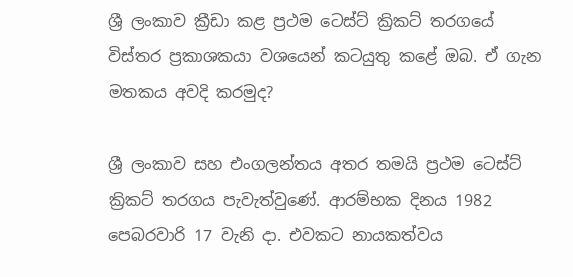ශ්‍රී ලංකාව ක්‍රීඩා කළ ප්‍රථම ටෙස්ට් ක්‍රිකට් තරගයේ විස්තර ප්‍රකාශකයා වශයෙන් කටයුතු කළේ ඔබ. ඒ ගැන මතකය අවදි කරමුද?

ශ්‍රී ලංකාව සහ එංගලන්තය අතර තමයි ප්‍රථම ටෙස්ට් ක්‍රිකට් තරගය පැවැත්වුණේ. ආරම්භක දිනය 1982 පෙබරවාරි 17 වැනි දා. එවකට නායකත්වය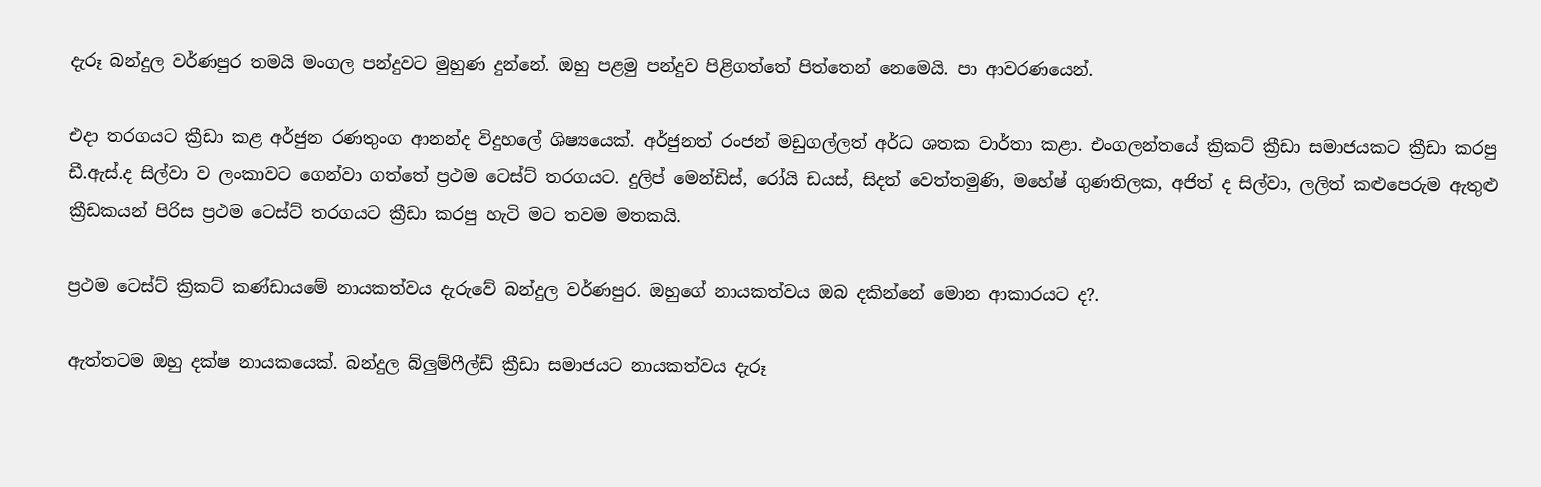දැරූ බන්දුල වර්ණපුර තමයි මංගල පන්දුවට මුහුණ දුන්නේ. ඔහු පළමු පන්දුව පිළිගත්තේ පිත්තෙන් නෙමෙයි. පා ආවරණයෙන්.

එදා තරගයට ක්‍රීඩා කළ අර්ජුන රණතුංග ආනන්ද විදුහලේ ශිෂ්‍යයෙක්. අර්ජුනත් රංජන් මඩුගල්ලත් අර්ධ ශතක වාර්තා කළා. එංගලන්තයේ ක්‍රිකට් ක්‍රීඩා සමාජයකට ක්‍රීඩා කරපු ඩී.ඇස්.ද සිල්වා ව ලංකාවට ගෙන්වා ගත්තේ ප්‍රථම ටෙස්ට් තරගයට. දුලිප් මෙන්ඩිස්, රෝයි ඩයස්, සිදත් වෙත්තමුණි, මහේෂ් ගුණතිලක, අජිත් ද සිල්වා, ලලිත් කළුපෙරුම ඇතුළු ක්‍රීඩකයන් පිරිස ප්‍රථම ටෙස්ට් තරගයට ක්‍රීඩා කරපු හැටි මට තවම මතකයි.

ප්‍රථම ටෙස්ට් ක්‍රිකට් කණ්ඩායමේ නායකත්වය දැරුවේ බන්දුල වර්ණපුර. ඔහුගේ නායකත්වය ඔබ දකින්නේ මොන ආකාරයට ද?.

ඇත්තටම ඔහු දක්ෂ නායකයෙක්. බන්දුල බ්ලුම්ෆීල්ඩ් ක්‍රීඩා සමාජයට නායකත්වය දැරූ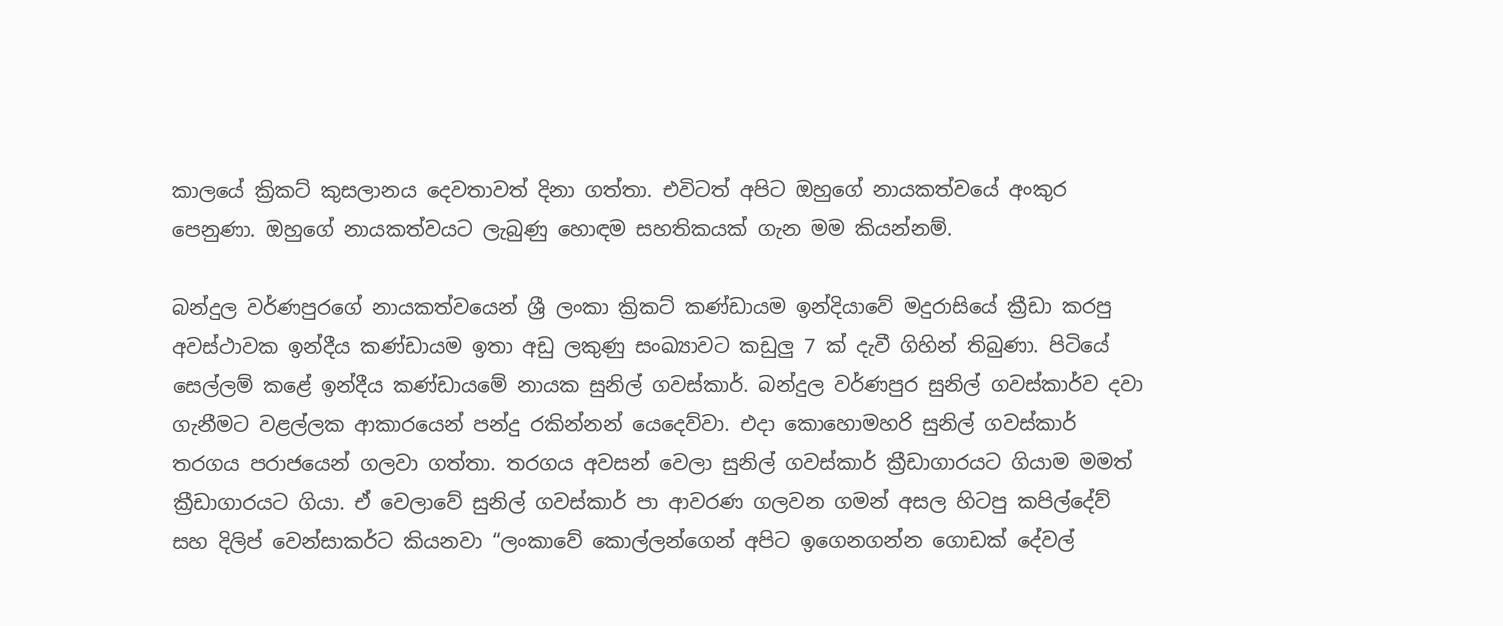කාලයේ ක්‍රිකට් කුසලානය දෙවතාවත් දිනා ගත්තා. එවිටත් අපිට ඔහුගේ නායකත්වයේ අංකුර පෙනුණා. ඔහුගේ නායකත්වයට ලැබුණු හොඳම සහතිකයක් ගැන මම කියන්නම්.

බන්දුල වර්ණපුරගේ නායකත්වයෙන් ශ්‍රී ලංකා ක්‍රිකට් කණ්ඩායම ඉන්දියාවේ මදුරාසියේ ක්‍රීඩා කරපු අවස්ථාවක ඉන්දීය කණ්ඩායම ඉතා අඩු ලකුණු සංඛ්‍යාවට කඩුලු 7 ක් දැවී ගිහින් තිබුණා. පිටියේ සෙල්ලම් කළේ ඉන්දීය කණ්ඩායමේ නායක සුනිල් ගවස්කාර්. බන්දුල වර්ණපුර සුනිල් ගවස්කාර්ව දවා ගැනීමට වළල්ලක ආකාරයෙන් පන්දු රකින්නන් යෙදෙව්වා. එදා කොහොමහරි සුනිල් ගවස්කාර් තරගය පරාජයෙන් ගලවා ගත්තා. තරගය අවසන් වෙලා සුනිල් ගවස්කාර් ක්‍රීඩාගාරයට ගියාම මමත් ක්‍රීඩාගාරයට ගියා. ඒ වෙලාවේ සුනිල් ගවස්කාර් පා ආවරණ ගලවන ගමන් අසල හිටපු කපිල්දේව් සහ දිලිප් වෙන්සාකර්ට කියනවා “ලංකාවේ කොල්ලන්ගෙන් අපිට ඉගෙනගන්න ගොඩක් දේවල්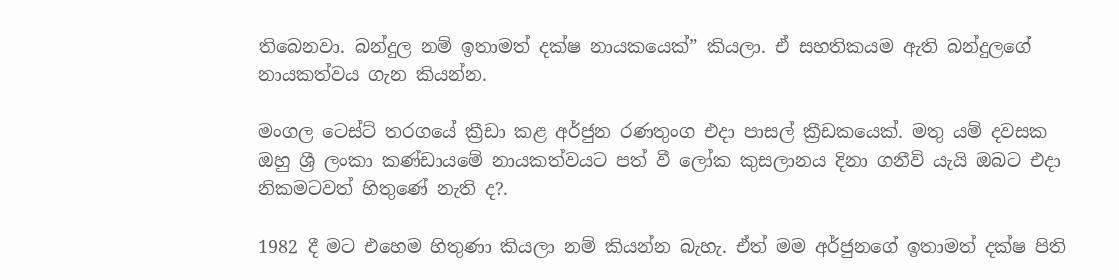තිබෙනවා. බන්දුල නම් ඉතාමත් දක්ෂ නායකයෙක්” කියලා. ඒ සහතිකයම ඇති බන්දුලගේ නායකත්වය ගැන කියන්න.

මංගල ටෙස්ට් තරගයේ ක්‍රීඩා කළ අර්ජුන රණතුංග එදා පාසල් ක්‍රීඩකයෙක්. මතු යම් දවසක ඔහු ශ්‍රී ලංකා කණ්ඩායමේ නායකත්වයට පත් වී ලෝක කුසලානය දිනා ගනීවි යැයි ඔබට එදා නිකමටවත් හිතුණේ නැති ද?.

1982 දී මට එහෙම හිතුණා කියලා නම් කියන්න බැහැ. ඒත් මම අර්ජුනගේ ඉතාමත් දක්ෂ පිති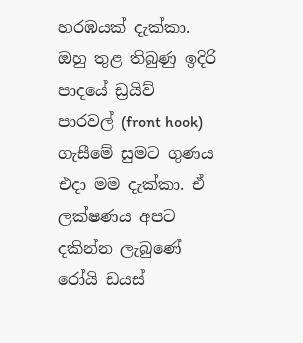හරඹයක් දැක්කා. ඔහු තුළ තිබුණු ඉදිරි පාදයේ ඩ්‍රයිව් පාරවල් (front hook) ගැසීමේ සුමට ගුණය එදා මම දැක්කා. ඒ ලක්ෂණය අපට දකින්න ලැබුණේ රෝයි ඩයස්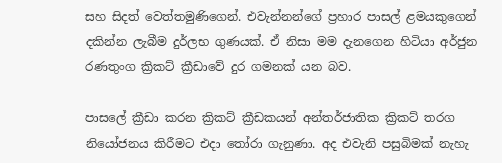සහ සිදත් වෙත්තමුණිගෙන්. එවැන්නන්ගේ ප්‍රහාර පාසල් ළමයකුගෙන් දකින්න ලැබීම දුර්ලභ ගුණයක්. ඒ නිසා මම දැනගෙන හිටියා අර්ජුන රණතුංග ක්‍රිකට් ක්‍රීඩාවේ දුර ගමනක් යන බව.

පාසලේ ක්‍රීඩා කරන ක්‍රිකට් ක්‍රීඩකයන් අන්තර්ජාතික ක්‍රිකට් තරග නියෝජනය කිරීමට එදා ‍තෝරා ගැනුණා. අද එවැනි පසුබිමක් නැහැ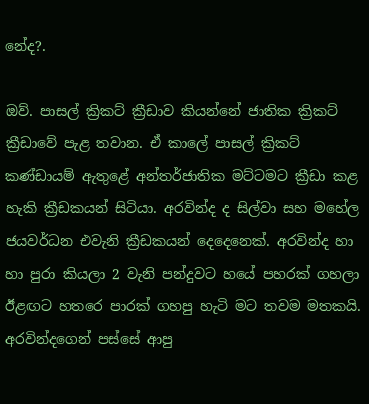නේද?.

ඔව්. පාසල් ක්‍රිකට් ක්‍රීඩාව කියන්නේ ජාතික ක්‍රිකට් ක්‍රීඩාවේ පැළ තවාන. ඒ කාලේ පාසල් ක්‍රිකට් කණ්ඩායම් ඇතුළේ අන්තර්ජාතික මට්ටමට ක්‍රීඩා කළ හැකි ක්‍රීඩකයන් සිටියා. අරවින්ද ද සිල්වා සහ මහේ‍ල ජයවර්ධන එවැනි ක්‍රීඩකයන් දෙදෙනෙක්. අරවින්ද හා හා පුරා කියලා 2 වැනි පන්දුවට හයේ පහරක් ගහලා ඊළඟට හතරෙ පාරක් ගහපු හැටි මට තවම මතකයි. අරවින්දගෙන් පස්සේ ආපු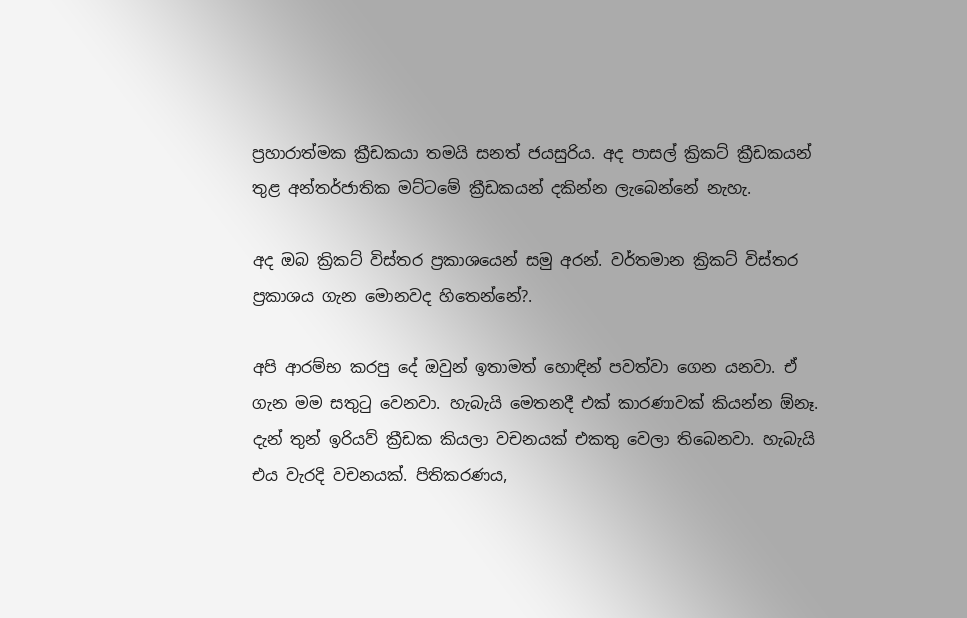ප්‍රහාරාත්මක ක්‍රීඩකයා තමයි සනත් ජයසුරිය. අද පාසල් ක්‍රිකට් ක්‍රීඩකයන් තුළ අන්තර්ජාතික මට්ටමේ ක්‍රීඩකයන් දකින්න ලැබෙන්නේ නැහැ.

අද ඔබ ක්‍රිකට් විස්තර ප්‍රකාශයෙන් සමු අරන්. වර්තමාන ක්‍රිකට් විස්තර ප්‍රකාශය ගැන මොනවද හිතෙන්නේ?.

අපි ආරම්භ කරපු දේ ඔවුන් ඉතාමත් හොඳින් පවත්වා ගෙන යනවා. ඒ ගැන මම සතුටු වෙනවා. හැබැයි මෙතනදී එක් කාරණාවක් කියන්න ඕනෑ. දැන් තුන් ඉරියව් ක්‍රීඩක කියලා වචනයක් එකතු වෙලා තිබෙනවා. හැබැයි එය වැරදි වචනයක්. පිතිකරණය,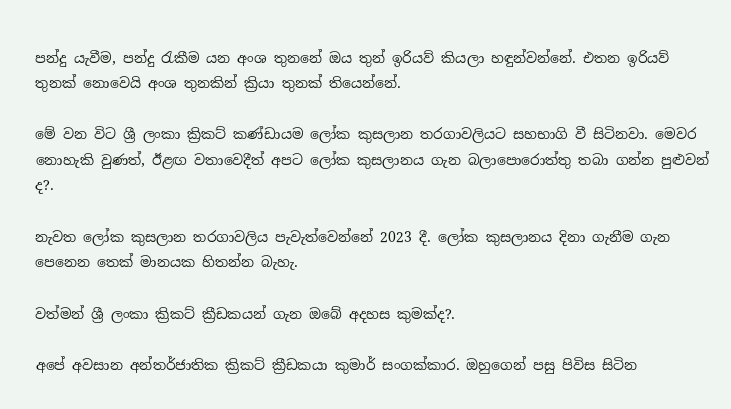පන්දු යැවීම, පන්දු රැකීම යන අංශ තුනනේ ඔය තුන් ඉරියව් කියලා හඳුන්වන්නේ. එතන ඉරියව් තුනක් නොවෙයි අංශ තුනකින් ක්‍රියා තුනක් තියෙන්නේ.

මේ වන විට ශ්‍රී ලංකා ක්‍රිකට් කණ්ඩායම ලෝක කුසලාන තරගාවලියට සහභාගි වී සිටිනවා. මෙවර නොහැකි වුණත්, ඊළඟ වතාවෙදීත් අපට ලෝක කුසලානය ගැන බලාපොරොත්තු තබා ගන්න පුළුවන් ද?.

නැවත ලෝක කුසලාන තරගාවලිය පැවැත්වෙන්නේ 2023 දී. ලෝක කුසලානය දිනා ගැනීම ගැන පෙනෙන තෙක් මානයක හිතන්න බැහැ.

වත්මන් ශ්‍රී ලංකා ක්‍රිකට් ක්‍රීඩකයන් ගැන ඔබේ අදහස කුමක්ද?.

අපේ අවසාන අන්තර්ජාතික ක්‍රිකට් ක්‍රීඩකයා කුමාර් සංගක්කාර. ඔහුගෙන් පසු පිවිස සිටින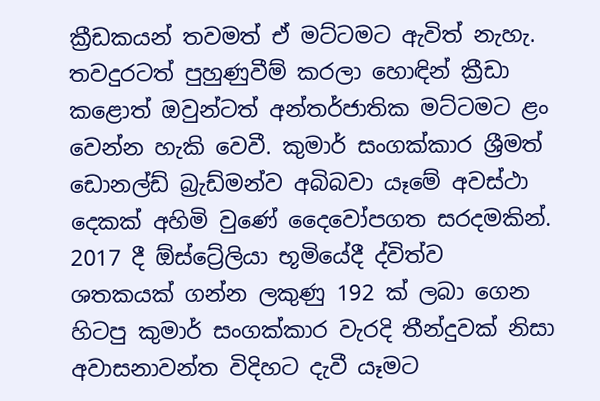ක්‍රීඩකයන් තවමත් ඒ මට්ටමට ඇවිත් නැහැ. තවදුරටත් පුහුණුවීම් කරලා හොඳින් ක්‍රීඩා කළොත් ඔවුන්ටත් අන්තර්ජාතික මට්ටමට ළං වෙන්න හැකි වෙවී. කුමාර් සංගක්කාර ශ්‍රීමත් ඩොනල්ඩ් බ්‍රැඩ්මන්ව අබිබවා යෑමේ අවස්ථා දෙකක් අහිමි වුණේ දෛවෝපගත සරදමකින්. 2017 දී ඕස්ට්‍රේලියා භූමියේදී ද්විත්ව ශතකයක් ගන්න ලකුණු 192 ක් ලබා ගෙන හිටපු කුමාර් සංගක්කාර වැරදි තීන්දුවක් නිසා අවාසනාවන්ත විදිහට දැවී යෑමට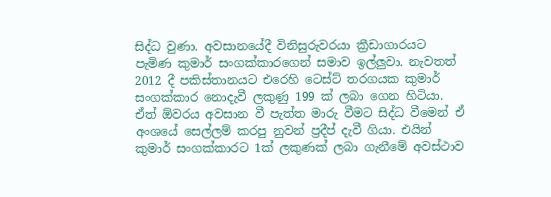සිද්ධ වුණා. අවසානයේදී විනිසුරුවරයා ක්‍රීඩාගාරයට පැමිණ කුමාර් සංගක්කාරගෙන් සමාව ඉල්ලුවා. නැවතත් 2012 දී පකිස්තානයට එරෙහි ටෙස්ට් තරගයක කුමාර් සංගක්කාර නොදැවී ලකුණු 199 ක් ලබා ගෙන හිටියා. ඒත් ඕවරය අවසාන වී පැත්ත මාරු වීමට සිද්ධ වීමෙන් ඒ අංශයේ සෙල්ලම් කරපු නුවන් ප්‍රදීප් දැවී ගියා. එයින් කුමාර් සංගක්කාරට 1ක් ලකුණක් ලබා ගැනීමේ අවස්ථාව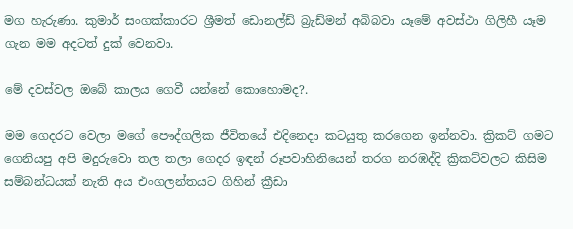මග හැරුණා. කුමාර් සංගක්කාරට ශ්‍රීමත් ඩොනල්ඩ් බ්‍රැඩ්මන් අබිබවා යෑමේ අවස්ථා ගිලිහී යෑම ගැන මම අදටත් දුක් වෙනවා.

මේ දවස්වල ඔබේ කාලය ගෙවී යන්නේ කොහොමද?.

මම ගෙදරට වෙලා මගේ පෞද්ගලික ජීවිතයේ එදිනෙදා කටයුතු කරගෙන ඉන්නවා. ක්‍රිකට් ගමට ගෙනියපු අපි මදුරුවො තල තලා ගෙදර ඉඳන් රූපවාහිනියෙන් තරග නරඹද්දි ක්‍රිකට්වලට කිසිම සම්බන්ධයක් නැති අය එංගලන්තයට ගිහින් ක්‍රීඩා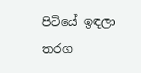පිටියේ ඉඳලා තරග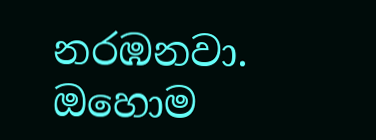නරඹනවා. ඔහොම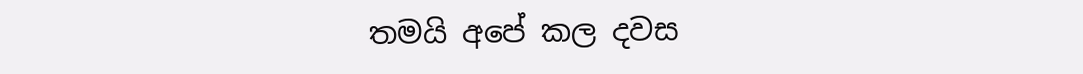තමයි අපේ කල දවස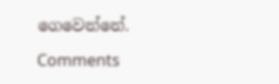ගෙවෙන්නේ.

Comments